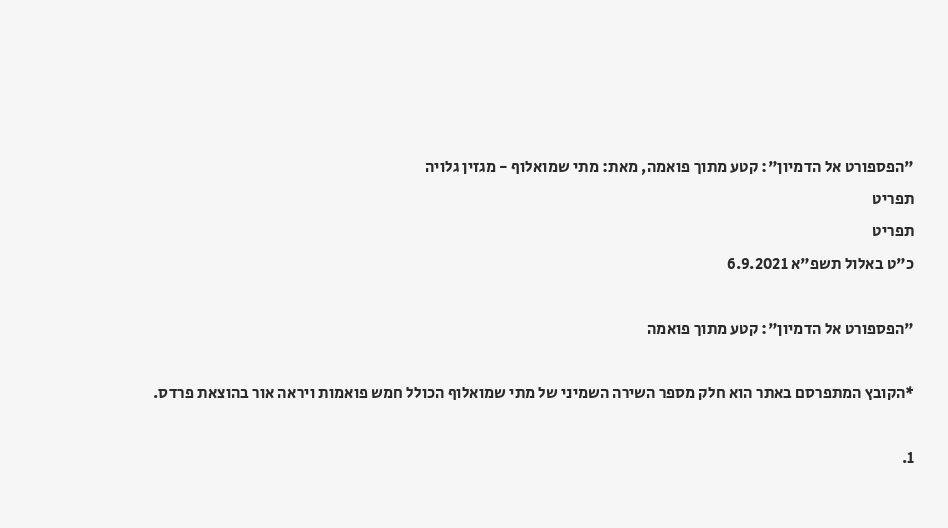"הפספורט אל הדמיון": קטע מתוך פואמה, מאת: מתי שמואלוף - מגזין גלויה
תפריט
תפריט
כ"ט באלול תשפ"א 6.9.2021

"הפספורט אל הדמיון": קטע מתוך פואמה

*הקובץ המתפרסם באתר הוא חלק מספר השירה השמיני של מתי שמואלוף הכולל חמש פואמות ויראה אור בהוצאת פרדס.

1.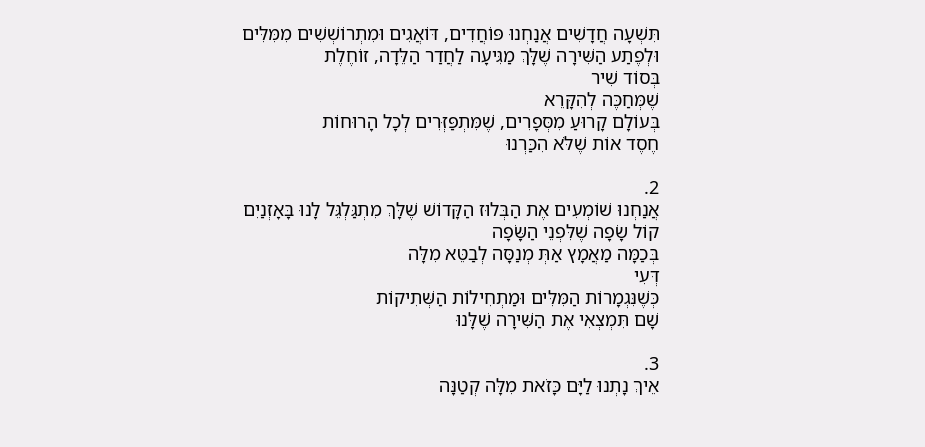תִּשְׁעָה חֲדָשִׁים אֲנַחְנוּ פּוֹחֲדִים, דּוֹאֲגִים וּמִתְרוֹשְׁשִׁים מִמִּלִּים
וּלְפֶתַע הַשִּׁירָה שֶׁלָּךְ מַגִּיעָה לַחֲדַר הַלֵּדָה, זוֹחֶלֶת
בְּסוֹד שִׁיר
שֶׁמְּחַכֶּה לְהִקָּרֵא
בְּעוֹלָם קָרוּעַ מִסְּפָרִים, שֶׁמִּתְפַּזְּרִים לְכָל הָרוּחוֹת
חֶסֶד אוֹת שֶׁלֹּא הִכַּרְנוּ

2.
אֲנַחְנוּ שׁוֹמְעִים אֶת הַבְּלוּז הַקָּדוֹשׁ שֶׁלָּךְ מִתְגַּלְגֵּל לָנוּ בָּאָזְנַיִם
קוֹל שָׂפָה שֶׁלִּפְנֵי הַשָּׂפָה
בְּכַמָּה מַאֲמָץ אַתְּ מְנַסָּה לְבַטֵּא מִלָּה
דְּעִי
כְּשֶׁנִּגְמָרוֹת הַמִּלִּים וּמַתְחִילוֹת הַשְּׁתִיקוֹת
שָׁם תִּמְצְאִי אֶת הַשִּׁירָה שֶׁלָּנוּ

3.
אֵיךְ נָתְנוּ לַיָּם כָּזֹאת מִלָּה קְטַנָּה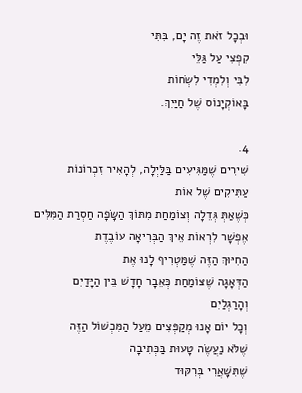וּבְכָל זֹאת זֶה יָם, בִּתִּי
קִפְצִי עַל גַּלֵּי
לִבִּי וְלִמְדִי לִשְׂחוֹת
בָּאוֹקְיָנוֹס שֶׁל חַיַּיִךְ.

4.
שִׁירִים שֶׁמַּגִּיעִים בַּלַּיְלָה, לְהָאִיר זִכְרוֹנוֹת עַתִּיקִים שֶׁל אוֹת
כְּשֶׁאַתְּ גְּדֵלָה וְצוֹמַחַת מִתּוֹךְ הַשָּׂפָה חַסְרַת הַמִּלִּים
אֶפְשָׁר לִרְאוֹת אֵיךְ הַבְּרִיאָה עוֹבֶדֶת
הַחִיּוּךְ הַזֶּה שֶׁמַּטְרִיף לָנוּ אֶת
הַדְּאָגָה שֶׁצּוֹמַחַת כְּאֵבָר חָדָשׁ בֵּין הַיָּדַיִם וְהָרַגְלַיִם
וְכָל יוֹם אָנוּ מְקַפְּצִים מֵעַל הַמִּכְשׁוֹל הַזֶּה
שֶׁלֹּא נַעֲשֶׂה טָעוּת בַּכְּתִיבָה
שֶׁתִּשָּׁאֲרִי בְּרִקּוּד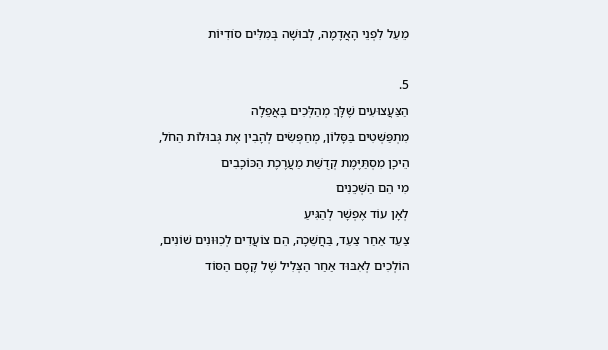מֵעַל לִפְנֵי הָאֲדָמָה, לְבוּשָׁה בְּמִלִּים סוֹדִיּוֹת

5.
הַצַּעֲצוּעִים שֶׁלָּךְ מְהַלְּכִים בָּאֲפֵלָה
מִתְפַּשְּׁטִים בַּסָּלוֹן, מְחַפְּשִׂים לְהָבִין אֶת גְּבוּלוֹת הַחֹל,
הֵיכָן מִסְתַּיֶּמֶת קְדֻשַּׁת מַעֲרֶכֶת הַכּוֹכָבִים
מִי הֵם הַשְּׁכֵנִים
לְאָן עוֹד אֶפְשָׁר לְהַגִּיעַ
צַעַד אַחַר צַעַד, בַּחֲשֵׁכָה, הֵם צוֹעֲדִים לְכִוּוּנִים שׁוֹנִים,
הוֹלְכִים לְאִבּוּד אַחַר הַצְּלִיל שֶׁל קֶסֶם הַסּוֹד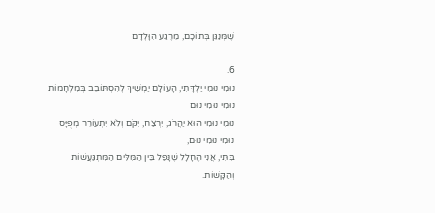שֶׁמְּנַגֵּן בְּתוֹכָם, מֵרֶגַע הִוָּלְדָם

6.
נוּמִי נוּמִי יַלְדָּתִי, הָעוֹלָם יַמְשִׁיךְ לְהִסְתּוֹבֵב בְּמִלְחָמוֹת
נוּמִי נוּמִי נוּם
נוּמִי נוּמִי הוּא יַהֲרֹג, יִרְצַח, יִקֹּם וְלֹא יִתְעוֹרֵר מְפֻיָּס
נוּמִי נוּמִי נוּם,
בִּתִּי, אֲנִי הֶחָלָל שֶׁנָּפַל בֵּין הַמִּלִּים הַמִּתְגַּעֲשׁוֹת וְהַקָּשׁוֹת.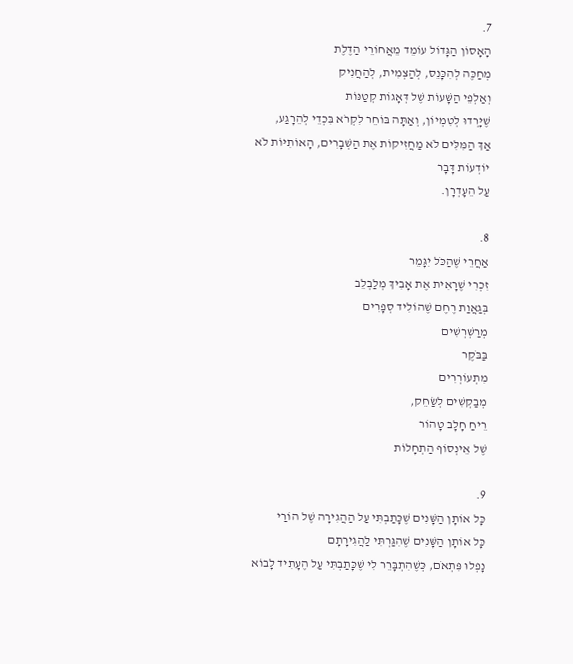7.
הָאָסוֹן הַגָּדוֹל עוֹמֵד מֵאֲחוֹרֵי הַדֶּלֶת
מְחַכֶּה לְהִכָּנֵס, לְהַצְמִית, לְהַחֲנִיק
וְאַלְפֵי הַשָּׁעוֹת שֶׁל דְּאָגוֹת קְטַנּוֹת
שֶׁיָּרְדוּ לְטִמְיוֹן, וְאַתָּה בּוֹחֵר לִקְרֹא בִּכְדֵי לְהֵרָגַע,
אַךְ הַמִּלִּים לֹא מַחֲזִיקוֹת אֶת הַשְּׁבָרִים, הָאוֹתִיּוֹת לֹא יוֹדְעוֹת דָּבָר
עַל הֵעָדְרָן.

8.
אַחֲרֵי שֶׁהַכֹּל יִגָּמֵר
זִכְרִי שֶׁרָאִית אֶת אָבִיךְ מְלַבְלֵב
בְּגַאֲוַת רֶחֶם שֶׁהוֹלִיד סְפָרִים
מְרַשְׁרְשִׁים
בַּבֹּקֶר
מִתְעוֹרְרִים
מְבַקְשִׁים לְשַׂחֵק,
רֵיחַ חָלָב טָהוֹר
שֶׁל אֵינְסוֹף הַתְחָלוֹת

9.
כָּל אוֹתָן הַשָּׁנִים שֶׁכָּתַבְתִּי עַל הַהֲגִירָה שֶׁל הוֹרַי
כָּל אוֹתָן הַשָּׁנִים שֶׁהִגַּרְתִּי לַהֲגִירָתָם
נָפְלוּ פִּתְאֹם, כְּשֶׁהִתְבָּרֵר לִי שֶׁכָּתַבְתִּי עַל הֶעָתִיד לָבוֹא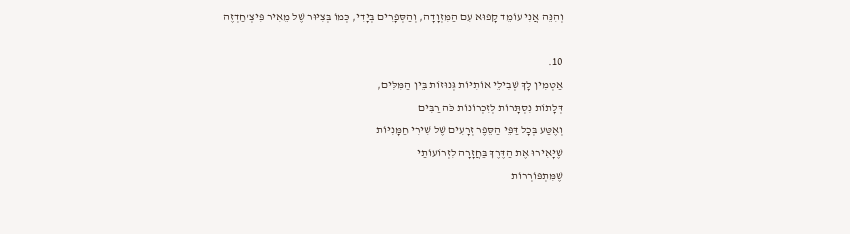וְהִנֵּה אֲנִי עוֹמֵד קָפוּא עִם הַמִּזְוָדָה, וְהַסְּפָרִים בְּיָדִי, כְּמוֹ בְּצִיּוּר שֶׁל מֵאִיר פִּיצְ'חַדְזֶה

10.
אַטְמִין לָךְ שְׁבִילֵי אוֹתִיּוֹת גְּנוּזוֹת בֵּין הַמִּלִּים,
דְּלָתוֹת נִסְתָּרוֹת לְזִכְרוֹנוֹת כֹּה רַבִּים
וְאֶטַּע בְּכָל דַּפֵּי הַסֵּפֶר זְרָעִים שֶׁל שִׁירִי חַמָּנִיּוֹת
שֶׁיָּאִירוּ אֶת הַדֶּרֶךְ בַּחֲזָרָה לִזְרוֹעוֹתַי
שֶׁמִּתְפּוֹרְרוֹת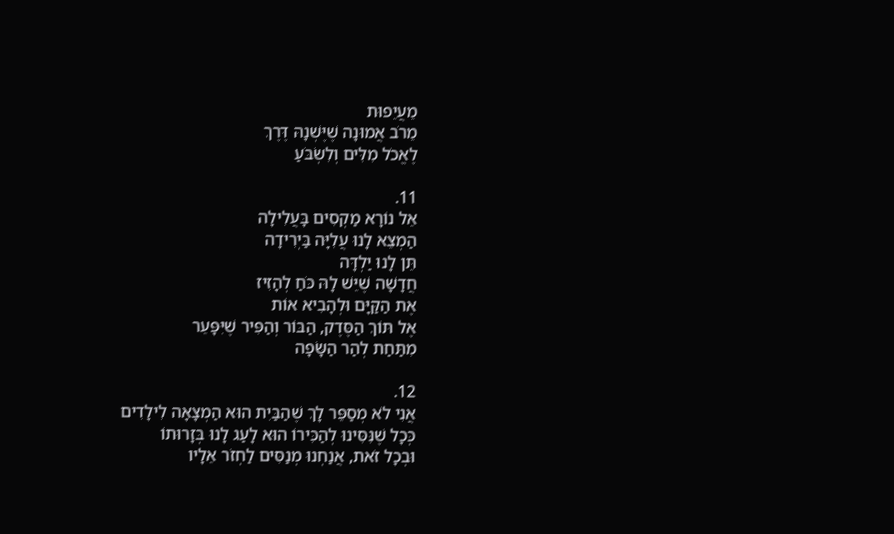מֵעֲיֵפוּת
מֵרֹב אֲמוּנָה שֶׁיֶּשְׁנָהּ דֶּרֶךְ
לֶאֱכֹל מִלִּים וְלִשְׂבֹּעַ

11.
אֵל נוֹרָא מַקְסִים בָּעֲלִילָה
הַמְצֵא לָנוּ עֲלִיָּה בַּיְרִידָה
תֵּן לָנוּ יַלְדָּה
חֲדָשָׁה שֶׁיֵּשׁ לָהּ כֹּחַ לְהָזִיז
אֶת הַקַּיָּם וּלְהָבִיא אוֹת
אֶל תּוֹךְ הַסֶּדֶק, הַבּוֹר וְהַפִּיר שֶׁיִּפָּעֵר
מִתַּחַת לְהַר הַשָּׂפָה

12.
אֲנִי לֹא מְסַפֵּר לָךְ שֶׁהַבַּיִת הוּא הַמְצָאָה לִילָדִים
כְּכָל שֶׁנִּסִּינוּ לְהַכִּירוֹ הוּא לָעַג לָנוּ בְּזָרוּתוֹ
וּבְכָל זֹאת, אֲנַחְנוּ מְנַסִּים לַחְזֹר אֵלָיו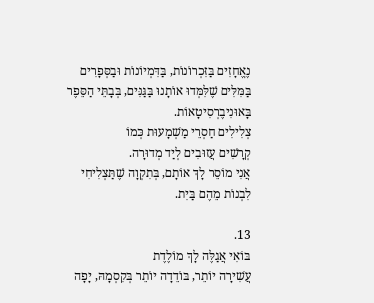נֶאֱחָזִים בַּזִּכְרוֹנוֹת, בַּדִּמְיוֹנוֹת וּבַסְּפָרִים
בַּמִּלִּים שֶׁלִּמְּדוּ אוֹתָנוּ בַּגַּנִּים, בְּבָתֵּי הַסֵּפֶר
בָּאוּנִיבֶרְסִיטָאוֹת.
צְלִילִים חַסְרֵי מַשְׁמָעוּת כְּמוֹ
קְרָשִׁים עֲזוּבִים לְיַד מְדוּרָה.
אֲנִי מוֹסֵר לָךְ אוֹתָם, בְּתִקְוָה שֶׁתַּצְלִיחִי
לִבְנוֹת מֵהֶם בַּיִת.

13.
בּוֹאִי אֲגַלֶּה לָךְ מוֹלֶדֶת
עֲשִׁירָה יוֹתֵר, בּוֹדֵדָה יוֹתֵר בְּקִסְמָהּ, יָפָה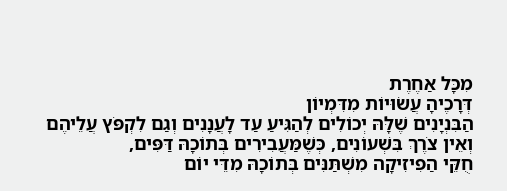מִכָּל אַחֶרֶת
דְּרָכֶיהָ עֲשׂוּיוֹת מִדִּמְיוֹן
הַבִּנְיָנִים שֶׁלָּהּ יְכוֹלִים לְהַגִּיעַ עַד לָעֲנָנִים וְגַם לִקְפֹּץ עֲלֵיהֶם
וְאֵין צֹרֶךְ בִּשְׁעוֹנִים, כְּשֶׁמַּעֲבִירִים בְּתוֹכָהּ דַּפִּים,
חֻקֵּי הַפִיזִיקָה מִשְׁתַּנִּים בְּתוֹכָהּ מִדֵּי יוֹם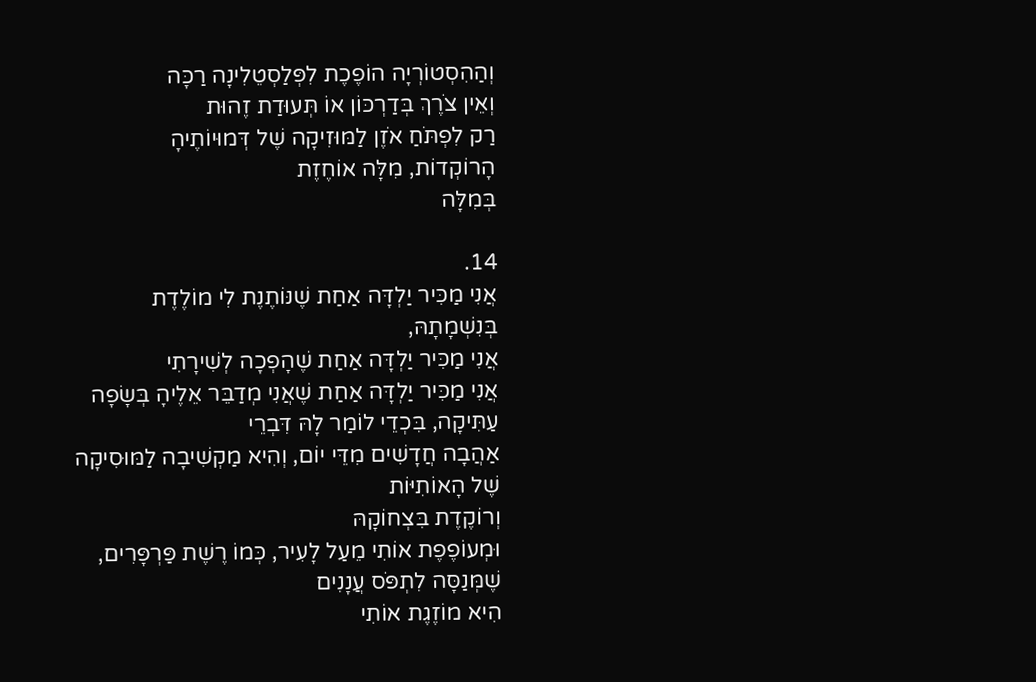וְהַהִסְטוֹרְיָה הוֹפֶכֶת לִפְּלַסְטֵלִינָה רַכָּה
וְאֵין צֹרֶךְ בְּדַרְכּוֹן אוֹ תְּעוּדַת זֶהוּת
רַק לִפְתֹּחַ אֹזֶן לַמּוּזִיקָה שֶׁל דְּמוּיוֹתֶיהָ
הָרוֹקְדוֹת, מִלָּה אוֹחֶזֶת
בְּמִלָּה

14.
אֲנִי מַכִּיר יַלְדָּה אַחַת שֶׁנּוֹתֶנֶת לִי מוֹלֶדֶת בְּנִשְׁמָתָהּ,
אֲנִי מַכִּיר יַלְדָּה אַחַת שֶׁהָפְכָה לְשִׁירָתִי
אֲנִי מַכִּיר יַלְדָּה אַחַת שֶׁאֲנִי מְדַבֵּר אֵלֶיהָ בְּשָׂפָה עַתִּיקָה, בִּכְדֵי לוֹמַר לָהּ דִּבְרֵי
אַהֲבָה חֲדָשִׁים מִדֵּי יוֹם, וְהִיא מַקְשִׁיבָה לַמּוּסִיקָה שֶׁל הָאוֹתִיּוֹת
וְרוֹקֶדֶת בִּצְחוֹקָהּ
וּמְעוֹפֶפֶת אוֹתִי מֵעַל לָעִיר, כְּמוֹ רֶשֶׁת פַּרְפָּרִים, שֶׁמְּנַסָּה לִתְפֹּס עֲנָנִים
הִיא מוֹזֶגֶת אוֹתִי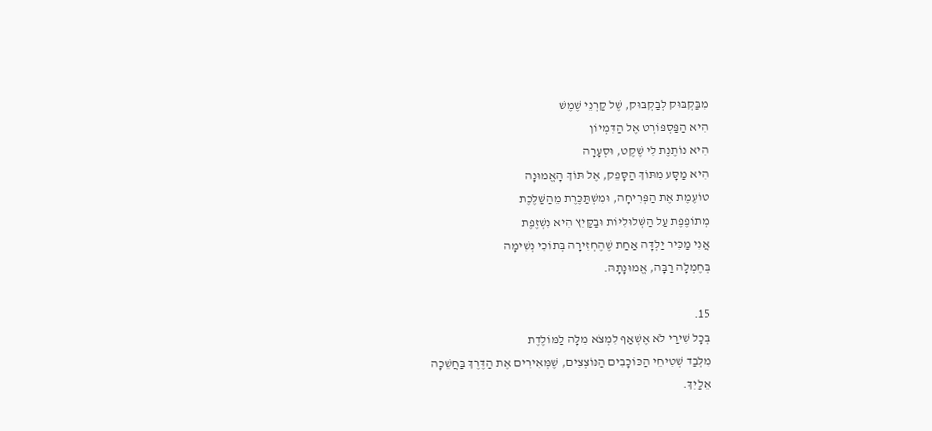מִבַּקְבּוּק לְבַקְבּוּק, שֶׁל קַרְנֵי שֶׁמֶשׁ
הִיא הַפַּסְפּוֹרְט אֶל הַדִּמְיוֹן
הִיא נוֹתֶנֶת לִי שֶׁקֶט, וּסְעָרָה
הִיא מַסָּע מִתּוֹךְ הַסָּפֵק, אֶל תּוֹךְ הָאֱמוּנָה
טוֹעֶמֶת אֶת הַפְּרִיחָה, וּמִשְׁתַּכֶּרֶת מֵהַשַּׁלֶּכֶת
מְתוֹפֶפֶת עַל הַשְּׁלוּלִיּוֹת וּבַקַּיִץ הִיא נִשְׁזֶפֶת
אֲנִי מַכִּיר יַלְדָּה אַחַת שֶׁהֶחְזִירָה בְּתוֹכִי נְשִׁימָה
בְּחֶמְלָה רַבָּה, אֱמוּנָתָהּ.

15.
בְּכָל שִׁירַי לֹא אֶשְׁאַף לִמְצֹא מִלָּה לַמּוֹלֶדֶת
מִלְּבַד שְׁטִיחֵי הַכּוֹכָבִים הַנּוֹצְצִים, שֶׁמְּאִירִים אֶת הַדֶּרֶךְ בַּחֲשֵׁכָה
אֵלַיִךְ.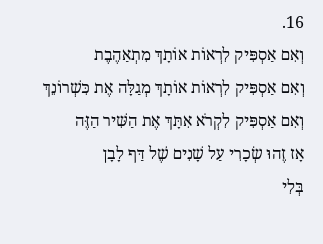16.
וְאִם אַסְפִּיק לִרְאוֹת אוֹתָךְ מִתְאַהֶבֶת
וְאִם אַסְפִּיק לִרְאוֹת אוֹתָךְ מְגַלָּה אֶת כִּשְׁרוֹנֵךְ
וְאִם אַסְפִּיק לִקְרֹא אִתָּךְ אֶת הַשִּׁיר הַזֶּה
אָז זֶהוּ שְׂכָרִי עַל שָׁנִים שֶׁל דַּף לָבָן
בְּלִי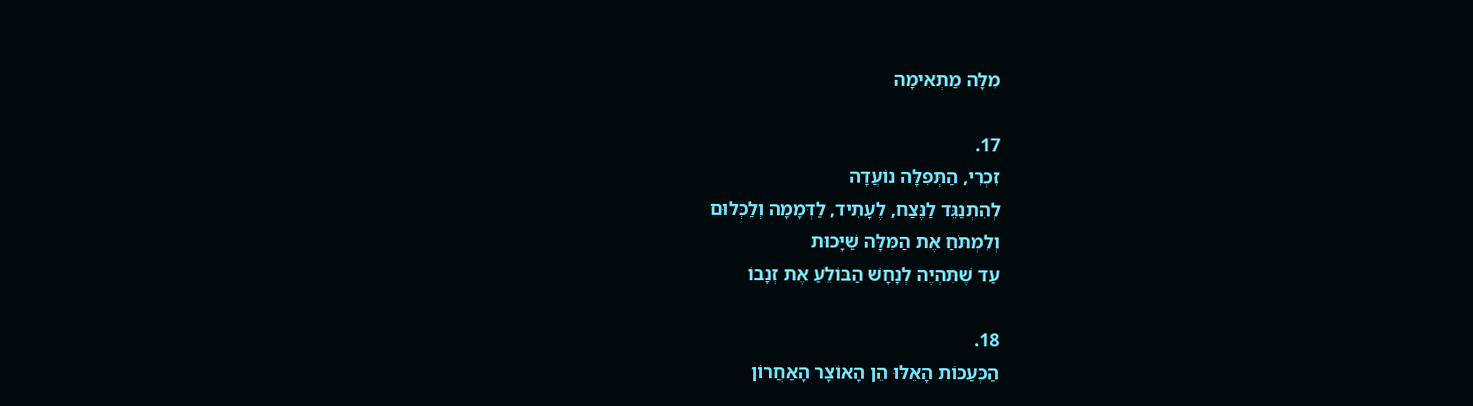מִלָּה מַתְאִימָה

17.
זִכְרִי, הַתְּפִלָּה נוֹעֲדָה
לְהִתְנַגֵּד לַנֶּצַח, לֶעָתִיד, לַדְּמָמָה וְלַכְּלוּם
וְלִמְתֹּחַ אֶת הַמִּלָּה שַׁיָּכוּת
עַד שֶׁתִּהְיֶה לְנָחָשׁ הַבּוֹלֵעַ אֶת זְנָבוֹ

18.
הַכְּעַכּוֹת הָאֵלּוּ הֵן הָאוֹצָר הָאַחֲרוֹן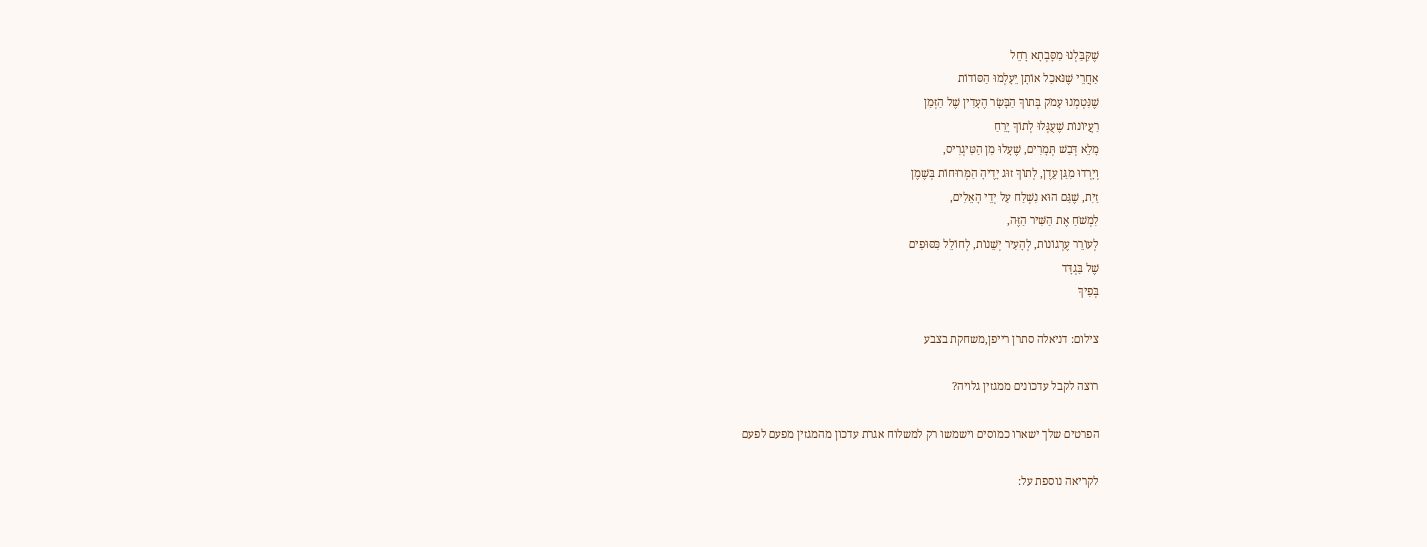שֶׁקִּבַּלְנוּ מִסָּבְתָא רָחֵל
אַחֲרֵי שֶׁנֹּאכַל אוֹתָן יֵעָלְמוּ הַסּוֹדוֹת
שֶׁנִּטְמְנוּ עָמֹק בְּתוֹךְ הַבָּשָׂר הֶעָדִין שֶׁל הַזְּמַן
רַעֲיוֹנוֹת שֶׁעֻגְּלוּ לְתוֹךְ יָרֵחַ
מָלֵא דְּבַשׁ תְּמָרִים, שֶׁעָלוּ מִן הַטִּיגְרִיס,
וְיָרְדוּ מִגַּן עֵדֶן, לְתוֹךְ זוּג יָדֶיהָ הַמְּרוּחוֹת בְּשֶׁמֶן
זַיִת, שֶׁגַּם הוּא נִשְׁלַח עַל יְדֵי הָאֵלִים,
לִמְשֹׁחַ אֶת הַשִּׁיר הַזֶּה,
לְעוֹרֵר עֶרְגוֹנוֹת, לְהָעִיר יְשֵׁנוֹת, לְחוֹלֵל כִּסּוּפִים
שֶׁל בַּגְדָּד
בְּפִיךְ

צילום: דניאלה סתרן רייפן,משחקת בצבע

רוצה לקבל עדכונים ממגזין גלויה?

הפרטים שלך ישארו כמוסים וישמשו רק למשלוח אגרת עדכון מהמגזין מפעם לפעם

לקריאה נוספת על: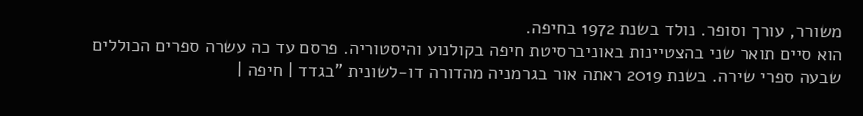משורר, עורך וסופר. נולד בשנת 1972 בחיפה.
הוא סיים תואר שני בהצטיינות באוניברסיטת חיפה בקולנוע והיסטוריה. פרסם עד כה עשרה ספרים הכוללים שבעה ספרי שירה. בשנת 2019 ראתה אור בגרמניה מהדורה דו-לשונית "בגדד | חיפה |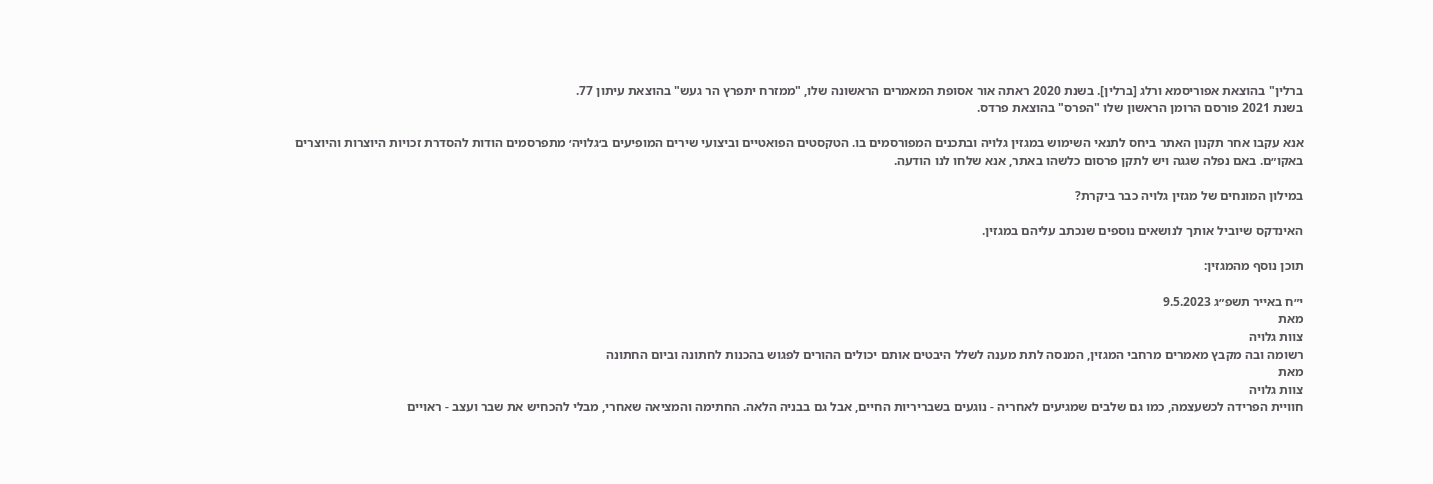ברלין" בהוצאת אפוריסמא ורלג [ברלין]. בשנת 2020 ראתה אור אסופת המאמרים הראשונה שלו, "ממזרח יתפרץ הר געש" בהוצאת עיתון 77.
בשנת 2021 פורסם הרומן הראשון שלו "הפרס" בהוצאת פרדס.

אנא עקבו אחר תקנון האתר ביחס לתנאי השימוש במגזין גלויה ובתכנים המפורסמים בו. הטקסטים הפואטיים וביצועי שירים המופיעים ב׳גלויה׳ מתפרסמים הודות להסדרת זכויות היוצרות והיוצרים באקו״ם. באם נפלה שגגה ויש לתקן פרסום כלשהו באתר, אנא שלחו לנו הודעה.

במילון המונחים של מגזין גלויה כבר ביקרת?

האינדקס שיוביל אותך לנושאים נוספים שנכתב עליהם במגזין.

תוכן נוסף מהמגזין:

י״ח באייר תשפ״ג 9.5.2023
מאת
צוות גלויה
רשומה ובה מקבץ מאמרים מרחבי המגזין, המנסה לתת מענה לשלל היבטים אותם יכולים ההורים לפגוש בהכנות לחתונה וביום החתונה
מאת
צוות גלויה
חוויית הפרידה לכשעצמה, כמו גם שלבים שמגיעים לאחריה - נוגעים בשבריריות החיים, אבל גם בבניה הלאה. החתימה והמציאה שאחרי, מבלי להכחיש את שבר ועצב - ראויים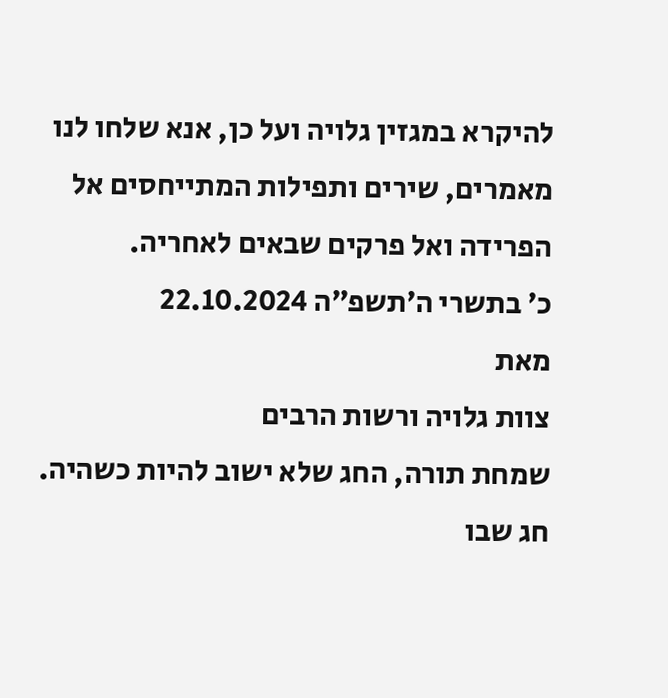להיקרא במגזין גלויה ועל כן, אנא שלחו לנו מאמרים, שירים ותפילות המתייחסים אל הפרידה ואל פרקים שבאים לאחריה.
כ׳ בתשרי ה׳תשפ״ה 22.10.2024
מאת
צוות גלויה ורשות הרבים
שמחת תורה, החג שלא ישוב להיות כשהיה. חג שבו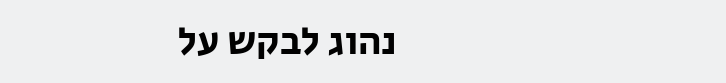נהוג לבקש על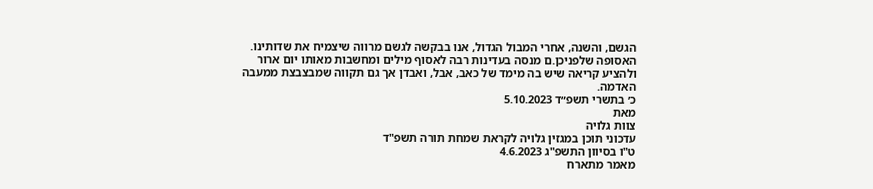הגשם, והשנה, אחרי המבול הגדול, אנו בבקשה לגשם מרווה שיצמיח את שדותינו. האסופה שלפניכן.ם מנסה בעדינות רבה לאסוף מילים ומחשבות מאותו יום ארור ולהציע קריאה שיש בה מימד של כאב, אבל, ואבדן אך גם תקווה שמבצבצת ממעבה האדמה.
כ׳ בתשרי תשפ״ד 5.10.2023
מאת
צוות גלויה
עדכוני תוכן במגזין גלויה לקראת שמחת תורה תשפ"ד
ט"ו בסיוון התשפ"ג 4.6.2023
מאמר מתארח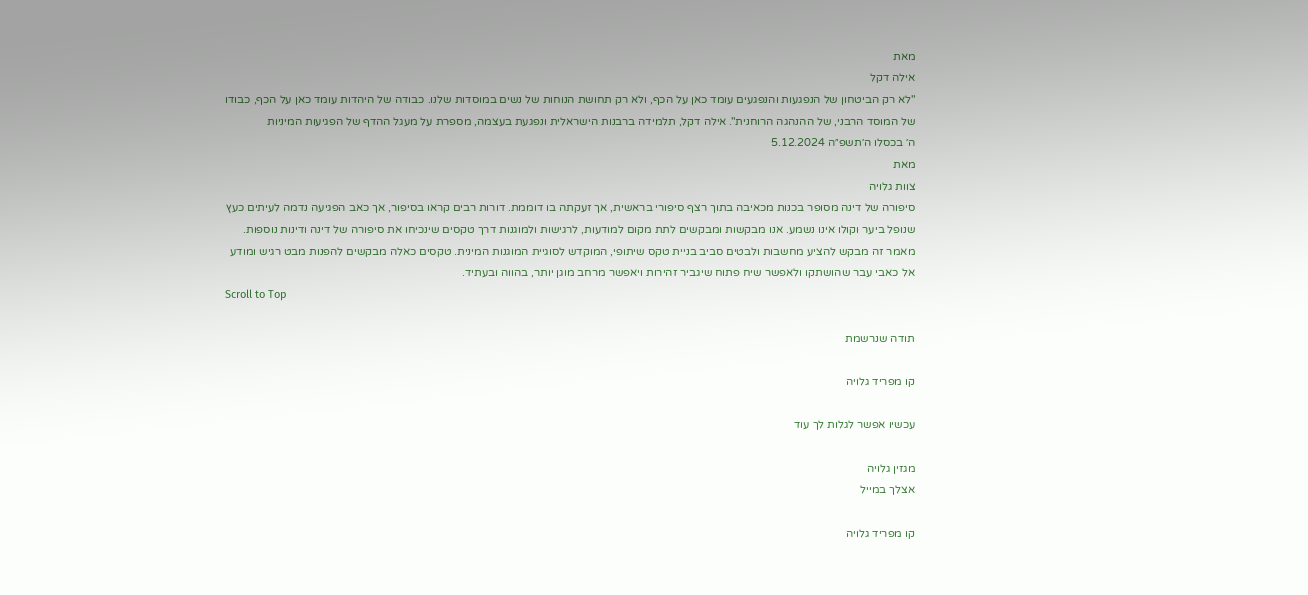מאת
אילה דקל
"לא רק הביטחון של הנפגעות והנפגעים עומד כאן על הכף, ולא רק תחושת הנוחות של נשים במוסדות שלנו. כבודה של היהדות עומד כאן על הכף, כבודו של המוסד הרבני, של ההנהגה הרוחנית". אילה דקל, תלמידה ברבנות הישראלית ונפגעת בעצמה, מספרת על מעגל ההדף של הפגיעות המיניות
ה׳ בכסלו ה׳תשפ״ה 5.12.2024
מאת
צוות גלויה
סיפורה של דינה מסופר בכנות מכאיבה בתוך רצף סיפורי בראשית, אך זעקתה בו דוממת. דורות רבים קראו בסיפור, אך כאב הפגיעה נדמה לעיתים כעץ שנופל ביער וקולו אינו נשמע. אנו מבקשות ומבקשים לתת מקום למודעות, לרגישות ולמוגנות דרך טקסים שינכיחו את סיפורה של דינה ודינות נוספות. מאמר זה מבקש להציע מחשבות ולבטים סביב בניית טקס שיתופי, המוקדש לסוגיית המוגנות המינית. טקסים כאלה מבקשים להפנות מבט רגיש ומודע אל כאבי עבר שהושתקו ולאפשר שיח פתוח שיגביר זהירות ויאפשר מרחב מוגן יותר, בהווה ובעתיד.
Scroll to Top

תודה שנרשמת

קו מפריד גלויה

עכשיו אפשר לגלות לך עוד

מגזין גלויה
אצלך במייל

קו מפריד גלויה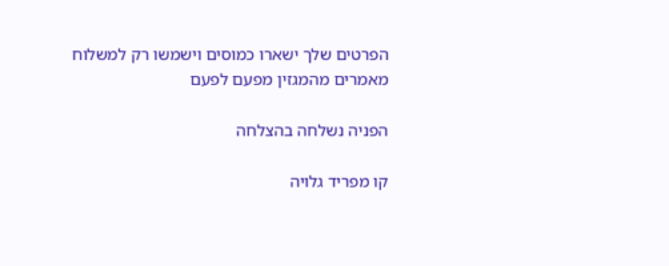הפרטים שלך ישארו כמוסים וישמשו רק למשלוח מאמרים מהמגזין מפעם לפעם

הפניה נשלחה בהצלחה

קו מפריד גלויה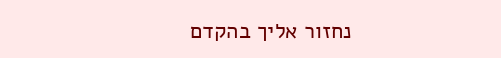נחזור אליך בהקדם